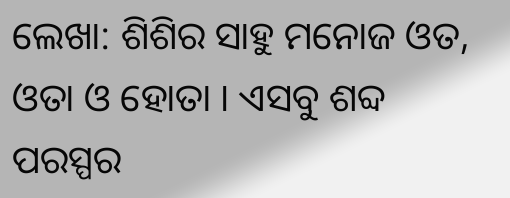ଲେଖା: ଶିଶିର ସାହୁ ମନୋଜ ଓତ, ଓତା ଓ ହୋତା । ଏସବୁ ଶବ୍ଦ ପରସ୍ପର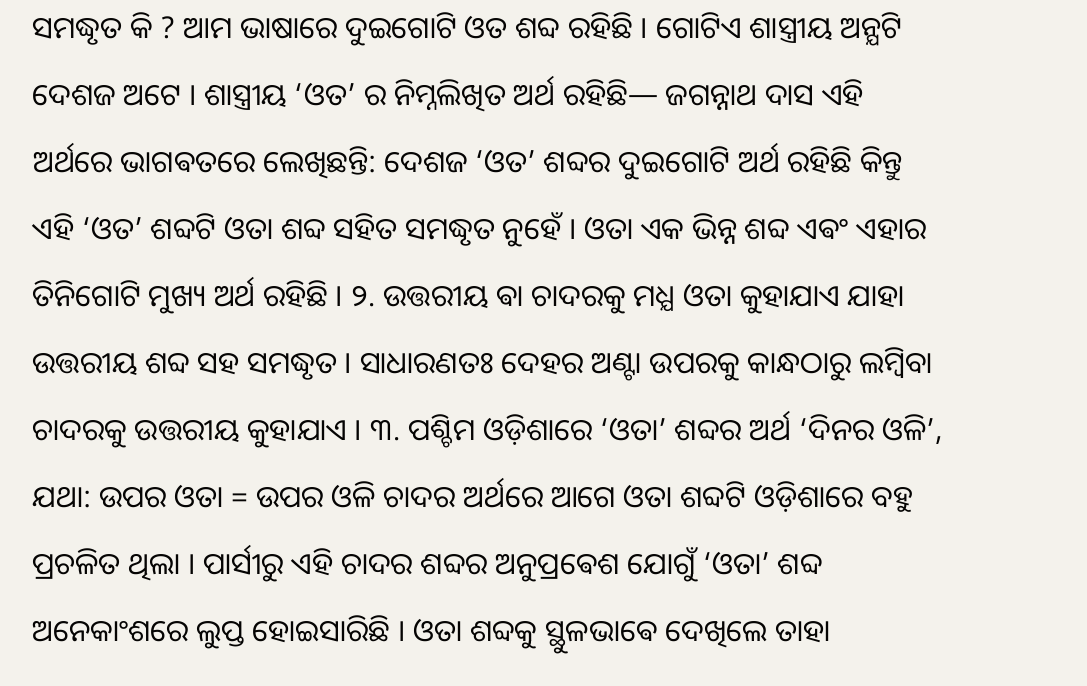ସମଦ୍ଧୃତ କି ? ଆମ ଭାଷାରେ ଦୁଇଗୋଟି ଓତ ଶବ୍ଦ ରହିଛି । ଗୋଟିଏ ଶାସ୍ତ୍ରୀୟ ଅନ୍ଯଟି ଦେଶଜ ଅଟେ । ଶାସ୍ତ୍ରୀୟ ‘ଓତ’ ର ନିମ୍ନଲିଖିତ ଅର୍ଥ ରହିଛି— ଜଗନ୍ନାଥ ଦାସ ଏହି ଅର୍ଥରେ ଭାଗଵତରେ ଲେଖିଛନ୍ତି: ଦେଶଜ ‘ଓତ’ ଶବ୍ଦର ଦୁଇଗୋଟି ଅର୍ଥ ରହିଛି କିନ୍ତୁ ଏହି ‘ଓତ’ ଶବ୍ଦଟି ଓତା ଶବ୍ଦ ସହିତ ସମଦ୍ଧୃତ ନୁହେଁ । ଓତା ଏକ ଭିନ୍ନ ଶବ୍ଦ ଏଵଂ ଏହାର ତିନିଗୋଟି ମୁଖ୍ୟ ଅର୍ଥ ରହିଛି । ୨. ଉତ୍ତରୀୟ ଵା ଚାଦରକୁ ମଧ୍ଯ ଓତା କୁହାଯାଏ ଯାହା ଉତ୍ତରୀୟ ଶବ୍ଦ ସହ ସମଦ୍ଧୃତ । ସାଧାରଣତଃ ଦେହର ଅଣ୍ଟା ଉପରକୁ କାନ୍ଧଠାରୁ ଲମ୍ବିବା ଚାଦରକୁ ଉତ୍ତରୀୟ କୁହାଯାଏ । ୩. ପଶ୍ଚିମ ଓଡ଼ିଶାରେ ‘ଓତା’ ଶବ୍ଦର ଅର୍ଥ ‘ଦିନର ଓଳି’, ଯଥା: ଉପର ଓତା = ଉପର ଓଳି ଚାଦର ଅର୍ଥରେ ଆଗେ ଓତା ଶବ୍ଦଟି ଓଡ଼ିଶାରେ ବହୁ ପ୍ରଚଳିତ ଥିଲା । ପାର୍ସୀରୁ ଏହି ଚାଦର ଶବ୍ଦର ଅନୁପ୍ରଵେଶ ଯୋଗୁଁ ‘ଓତା’ ଶବ୍ଦ ଅନେକାଂଶରେ ଲୁପ୍ତ ହୋଇସାରିଛି । ଓତା ଶବ୍ଦକୁ ସ୍ଥୁଳଭାଵେ ଦେଖିଲେ ତାହା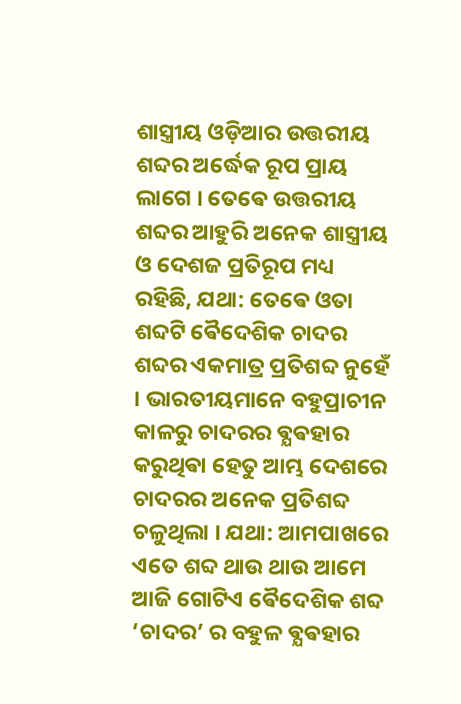ଶାସ୍ତ୍ରୀୟ ଓଡ଼ିଆର ଉତ୍ତରୀୟ ଶବ୍ଦର ଅର୍ଦ୍ଧେକ ରୂପ ପ୍ରାୟ ଲାଗେ । ତେଵେ ଉତ୍ତରୀୟ ଶବ୍ଦର ଆହୁରି ଅନେକ ଶାସ୍ତ୍ରୀୟ ଓ ଦେଶଜ ପ୍ରତିରୂପ ମଧ୍ୟ ରହିଛି, ଯଥା: ତେଵେ ଓତା ଶବ୍ଦଟି ଵୈଦେଶିକ ଚାଦର ଶବ୍ଦର ଏକମାତ୍ର ପ୍ରତିଶବ୍ଦ ନୁହେଁ । ଭାରତୀୟମାନେ ବହୁପ୍ରାଚୀନ କାଳରୁ ଚାଦରର ଵ୍ଯଵହାର କରୁଥିଵା ହେତୁ ଆମ୍ଭ ଦେଶରେ ଚାଦରର ଅନେକ ପ୍ରତିଶବ୍ଦ ଚଳୁଥିଲା । ଯଥା: ଆମପାଖରେ ଏତେ ଶବ୍ଦ ଥାଉ ଥାଉ ଆମେ ଆଜି ଗୋଟିଏ ଵୈଦେଶିକ ଶବ୍ଦ ‘ଚାଦର’ ର ବହୁଳ ଵ୍ଯଵହାର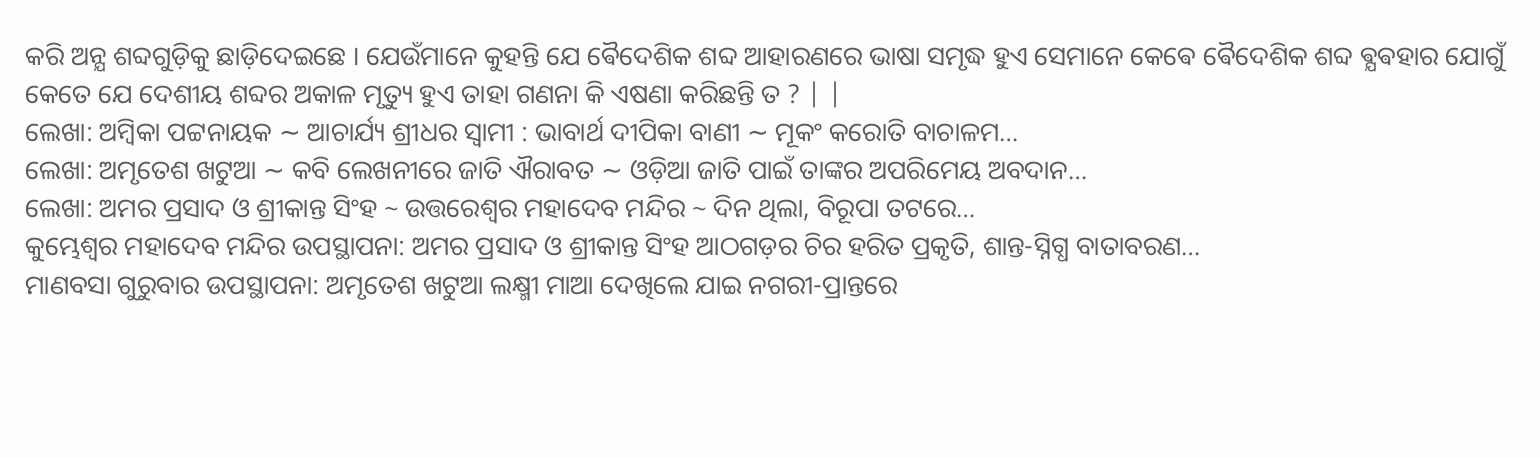କରି ଅନ୍ଯ ଶବ୍ଦଗୁଡ଼ିକୁ ଛାଡ଼ିଦେଇଛେ । ଯେଉଁମାନେ କୁହନ୍ତି ଯେ ଵୈଦେଶିକ ଶବ୍ଦ ଆହାରଣରେ ଭାଷା ସମୃଦ୍ଧ ହୁଏ ସେମାନେ କେଵେ ଵୈଦେଶିକ ଶବ୍ଦ ଵ୍ଯଵହାର ଯୋଗୁଁ କେତେ ଯେ ଦେଶୀୟ ଶବ୍ଦର ଅକାଳ ମୃତ୍ୟୁ ହୁଏ ତାହା ଗଣନା କି ଏଷଣା କରିଛନ୍ତି ତ ? | |
ଲେଖା: ଅମ୍ବିକା ପଟ୍ଟନାୟକ ∼ ଆଚାର୍ଯ୍ୟ ଶ୍ରୀଧର ସ୍ୱାମୀ : ଭାବାର୍ଥ ଦୀପିକା ବାଣୀ ∼ ମୂକଂ କରୋତି ବାଚାଳମ…
ଲେଖା: ଅମୃତେଶ ଖଟୁଆ ∼ କବି ଲେଖନୀରେ ଜାତି ଐରାବତ ∼ ଓଡ଼ିଆ ଜାତି ପାଇଁ ତାଙ୍କର ଅପରିମେୟ ଅବଦାନ…
ଲେଖା: ଅମର ପ୍ରସାଦ ଓ ଶ୍ରୀକାନ୍ତ ସିଂହ ~ ଉତ୍ତରେଶ୍ଵର ମହାଦେବ ମନ୍ଦିର ~ ଦିନ ଥିଲା, ବିରୂପା ତଟରେ…
କୁମ୍ଭେଶ୍ୱର ମହାଦେବ ମନ୍ଦିର ଉପସ୍ଥାପନା: ଅମର ପ୍ରସାଦ ଓ ଶ୍ରୀକାନ୍ତ ସିଂହ ଆଠଗଡ଼ର ଚିର ହରିତ ପ୍ରକୃତି, ଶାନ୍ତ-ସ୍ନିଗ୍ଧ ବାତାବରଣ…
ମାଣବସା ଗୁରୁବାର ଉପସ୍ଥାପନା: ଅମୃତେଶ ଖଟୁଆ ଲକ୍ଷ୍ମୀ ମାଆ ଦେଖିଲେ ଯାଇ ନଗରୀ-ପ୍ରାନ୍ତରେ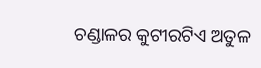ଚଣ୍ଡାଳର କୁଟୀରଟିଏ ଅତୁଳ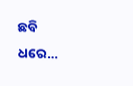ଛବି ଧରେ…